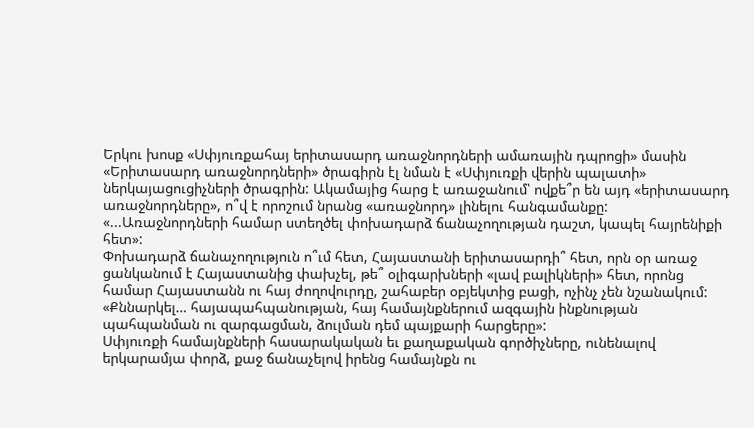Երկու խոսք «Սփյուռքահայ երիտասարդ առաջնորդների ամառային դպրոցի» մասին
«Երիտասարդ առաջնորդների» ծրագիրն էլ նման է «Սփյուռքի վերին պալատի» ներկայացուցիչների ծրագրին: Ակամայից հարց է առաջանում՝ ովքե՞ր են այդ «երիտասարդ առաջնորդները», ո՞վ է որոշում նրանց «առաջնորդ» լինելու հանգամանքը:
«...Առաջնորդների համար ստեղծել փոխադարձ ճանաչողության դաշտ, կապել հայրենիքի հետ»:
Փոխադարձ ճանաչողություն ո՞ւմ հետ, Հայաստանի երիտասարդի՞ հետ, որն օր առաջ ցանկանում է Հայաստանից փախչել, թե՞ օլիգարխների «լավ բալիկների» հետ, որոնց համար Հայաստանն ու հայ ժողովուրդը, շահաբեր օբյեկտից բացի, ոչինչ չեն նշանակում:
«Քննարկել… հայապահպանության, հայ համայնքներում ազգային ինքնության պահպանման ու զարգացման, ձուլման դեմ պայքարի հարցերը»:
Սփյուռքի համայնքների հասարակական եւ քաղաքական գործիչները, ունենալով երկարամյա փորձ, քաջ ճանաչելով իրենց համայնքն ու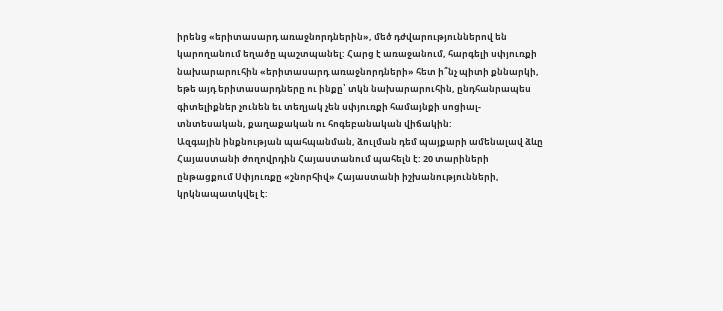իրենց «երիտասարդ առաջնորդներին», մեծ դժվարություններով են կարողանում եղածը պաշտպանել: Հարց է առաջանում, հարգելի սփյուռքի նախարարուհին «երիտասարդ առաջնորդների» հետ ի՞նչ պիտի քննարկի, եթե այդ երիտասարդները ու ինքը՝ տկն նախարարուհին, ընդհանրապես գիտելիքներ չունեն եւ տեղյակ չեն սփյուռքի համայնքի սոցիալ- տնտեսական, քաղաքական ու հոգեբանական վիճակին:
Ազգային ինքնության պահպանման, ձուլման դեմ պայքարի ամենալավ ձևը Հայաստանի ժողովրդին Հայաստանում պահելն է: 20 տարիների ընթացքում Սփյուռքը «շնորհիվ» Հայաստանի իշխանությունների, կրկնապատկվել է: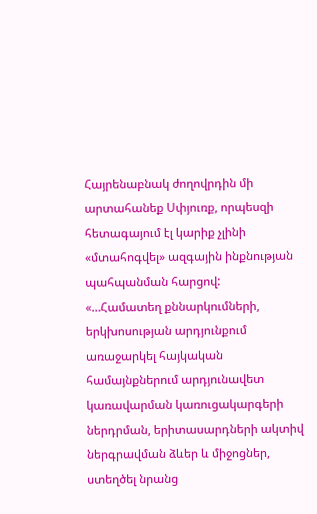Հայրենաբնակ ժողովրդին մի արտահանեք Սփյուռք, որպեսզի հետագայում էլ կարիք չլինի «մտահոգվել» ազգային ինքնության պահպանման հարցով:
«…Համատեղ քննարկումների, երկխոսության արդյունքում առաջարկել հայկական համայնքներում արդյունավետ կառավարման կառուցակարգերի ներդրման, երիտասարդների ակտիվ ներգրավման ձևեր և միջոցներ, ստեղծել նրանց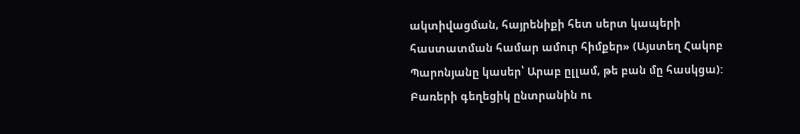ակտիվացման, հայրենիքի հետ սերտ կապերի հաստատման համար ամուր հիմքեր» (Այստեղ Հակոբ Պարոնյանը կասեր՝ Արաբ ըլլամ, թե բան մը հասկցա):
Բառերի գեղեցիկ ընտրանին ու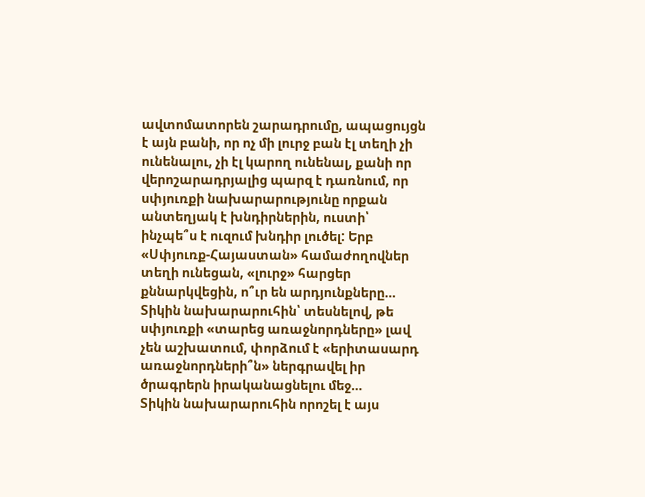ավտոմատորեն շարադրումը, ապացույցն է այն բանի, որ ոչ մի լուրջ բան էլ տեղի չի ունենալու, չի էլ կարող ունենալ, քանի որ վերոշարադրյալից պարզ է դառնում, որ սփյուռքի նախարարությունը որքան անտեղյակ է խնդիրներին, ուստի՝ ինչպե՞ս է ուզում խնդիր լուծել: Երբ «Սփյուռք-Հայաստան» համաժողովներ տեղի ունեցան, «լուրջ» հարցեր քննարկվեցին, ո՞ւր են արդյունքները…
Տիկին նախարարուհին՝ տեսնելով, թե սփյուռքի «տարեց առաջնորդները» լավ չեն աշխատում, փորձում է «երիտասարդ առաջնորդների՞ն» ներգրավել իր ծրագրերն իրականացնելու մեջ…
Տիկին նախարարուհին որոշել է այս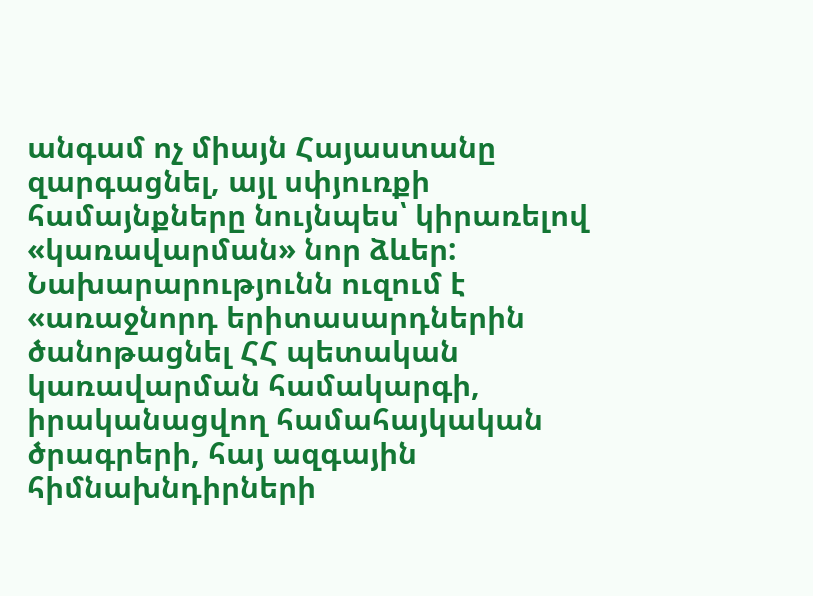անգամ ոչ միայն Հայաստանը զարգացնել, այլ սփյուռքի համայնքները նույնպես՝ կիրառելով «կառավարման» նոր ձևեր:
Նախարարությունն ուզում է «առաջնորդ երիտասարդներին ծանոթացնել ՀՀ պետական կառավարման համակարգի, իրականացվող համահայկական ծրագրերի, հայ ազգային հիմնախնդիրների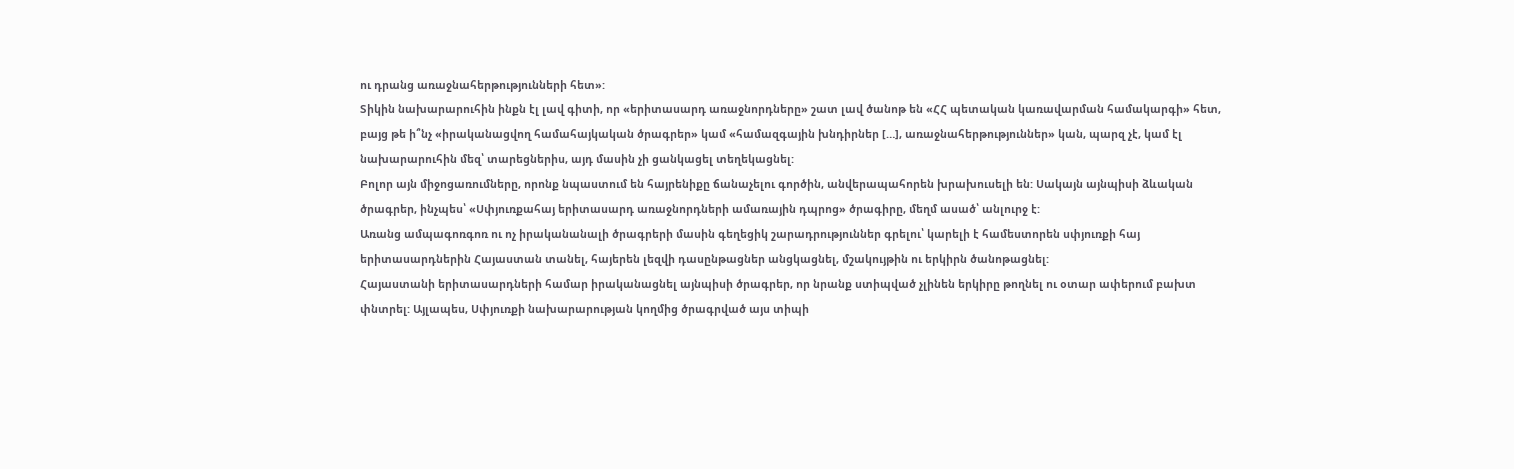ու դրանց առաջնահերթությունների հետ»:
Տիկին նախարարուհին ինքն էլ լավ գիտի, որ «երիտասարդ առաջնորդները» շատ լավ ծանոթ են «ՀՀ պետական կառավարման համակարգի» հետ, բայց թե ի՞նչ «իրականացվող համահայկական ծրագրեր» կամ «համազգային խնդիրներ […], առաջնահերթություններ» կան, պարզ չէ, կամ էլ նախարարուհին մեզ՝ տարեցներիս, այդ մասին չի ցանկացել տեղեկացնել:
Բոլոր այն միջոցառումները, որոնք նպաստում են հայրենիքը ճանաչելու գործին, անվերապահորեն խրախուսելի են: Սակայն այնպիսի ձևական ծրագրեր, ինչպես՝ «Սփյուռքահայ երիտասարդ առաջնորդների ամառային դպրոց» ծրագիրը, մեղմ ասած՝ անլուրջ է:
Առանց ամպագոռգոռ ու ոչ իրականանալի ծրագրերի մասին գեղեցիկ շարադրություններ գրելու՝ կարելի է համեստորեն սփյուռքի հայ երիտասարդներին Հայաստան տանել, հայերեն լեզվի դասընթացներ անցկացնել, մշակույթին ու երկիրն ծանոթացնել:
Հայաստանի երիտասարդների համար իրականացնել այնպիսի ծրագրեր, որ նրանք ստիպված չլինեն երկիրը թողնել ու օտար ափերում բախտ փնտրել: Այլապես, Սփյուռքի նախարարության կողմից ծրագրված այս տիպի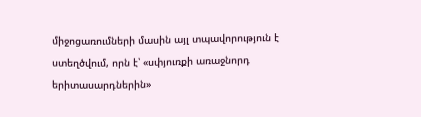միջոցառումների մասին այլ տպավորություն է ստեղծվում, որն է՝ «սփյուռքի առաջնորդ երիտասարդներին»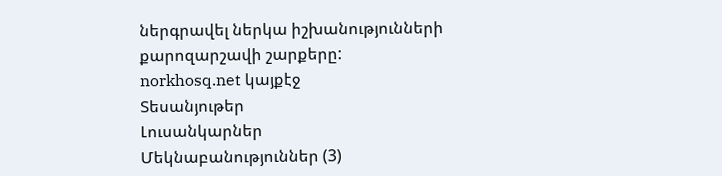ներգրավել ներկա իշխանությունների քարոզարշավի շարքերը:
norkhosq.net կայքէջ
Տեսանյութեր
Լուսանկարներ
Մեկնաբանություններ (3)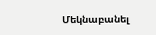Մեկնաբանել